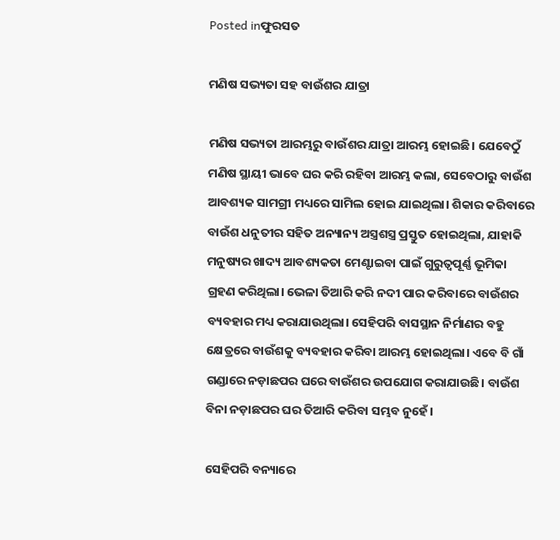Posted inଫୁରସତ

ମଣିଷ ସଭ୍ୟତା ସହ ବାଉଁଶର ଯାତ୍ରା

ମଣିଷ ସଭ୍ୟତା ଆରମ୍ଭରୁ ବାଉଁଶର ଯାତ୍ରା ଆରମ୍ଭ ହୋଇଛି। ଯେବେଠୁଁ ମଣିଷ ସ୍ଥାୟୀ ଭାବେ ଘର କରି ରହିବା ଆରମ୍ଭ କଲା, ସେବେଠାରୁ ବାଉଁଶ ଆବଶ୍ୟକ ସାମଗ୍ରୀ ମଧ୍ୟରେ ସାମିଲ ହୋଇ ଯାଇଥିଲା। ଶିକାର କରିବାରେ ବାଉଁଶ ଧନୁତୀର ସହିତ ଅନ୍ୟାନ୍ୟ ଅସ୍ତ୍ରଶସ୍ତ୍ର ପ୍ରସ୍ତୁତ ହୋଇଥିଲା, ଯାହାକି ମନୁଷ୍ୟର ଖାଦ୍ୟ ଆବଶ୍ୟକତା ମେଣ୍ଟାଇବା ପାଇଁ ଗୁରୁତ୍ୱପୂର୍ଣ୍ଣ ଭୂମିକା ଗ୍ରହଣ କରିଥିଲା। ଭେଳା ତିଆରି କରି ନଦୀ ପାର କରିବାରେ ବାଉଁଶର ବ୍ୟବହାର ମଧ୍ୟ କରାଯାଉଥିଲା। ସେହିପରି ବାସସ୍ଥାନ ନିର୍ମାଣର ବହୁ କ୍ଷେତ୍ରରେ ବାଉଁଶକୁ ବ୍ୟବହାର କରିବା ଆରମ୍ଭ ହୋଇଥିଲା। ଏବେ ବି ଗାଁ ଗଣ୍ଡାରେ ନଡ଼ାଛପର ଘରେ ବାଉଁଶର ଉପଯୋଗ କରାଯାଉଛି। ବାଉଁଶ ବିନା ନଡ଼ାଛପର ଘର ତିଆରି କରିବା ସମ୍ଭବ ନୁହେଁ।

ସେହିପରି ବନ୍ୟାରେ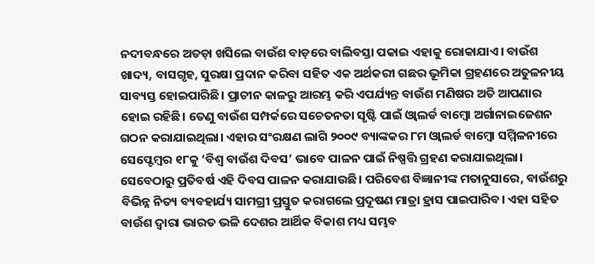ନଦୀବନ୍ଧରେ ଅତଡ଼ା ଖସିଲେ ବାଉଁଶ ବାଡ଼ରେ ବାଲିବସ୍ତା ପକାଇ ଏହାକୁ ରୋକାଯାଏ। ବାଉଁଶ ଖାଦ୍ୟ, ବାସଗୃହ, ସୁରକ୍ଷା ପ୍ରଦାନ କରିବା ସହିତ ଏକ ଅର୍ଥକରୀ ଗଛର ଭୂମିକା ଗ୍ରହଣରେ ଅତୁଳନୀୟ ସାବ୍ୟସ୍ତ ହୋଇପାରିଛି। ପ୍ରାଚୀନ କାଳରୁ ଆରମ୍ଭ କରି ଏପର୍ଯ୍ୟନ୍ତ ବାଉଁଶ ମଣିଷର ଅତି ଆପଣାର ହୋଇ ରହିଛି। ତେଣୁ ବାଉଁଶ ସମ୍ପର୍କରେ ସଚେତନତା ସୃଷ୍ଟି ପାଇଁ ଓ୍ବାଲର୍ଡ ବାମ୍ବୋ ଅର୍ଗାନାଇଜେଶନ ଗଠନ କରାଯାଇଥିଲା। ଏହାର ସଂରକ୍ଷଣ ଲାଗି ୨୦୦୯ ବ୍ୟାଙ୍କକର ୮ମ ଓ୍ବାଲର୍ଡ ବାମ୍ବୋ ସମ୍ମିଳନୀରେ ସେପ୍ଟେମ୍ବର ୧୮କୁ ‘ବିଶ୍ୱ ବାଉଁଶ ଦିବସ’ ଭାବେ ପାଳନ ପାଇଁ ନିଷ୍ପତ୍ତି ଗ୍ରହଣ କରାଯାଇଥିଲା। ସେବେଠାରୁ ପ୍ରତିବର୍ଷ ଏହି ଦିବସ ପାଳନ କରାଯାଉଛି। ପରିବେଶ ବିଜ୍ଞାନୀଙ୍କ ମତାନୁସାରେ, ବାଉଁଶରୁ ବିଭିନ୍ନ ନିତ୍ୟ ବ୍ୟବହାର୍ଯ୍ୟ ସାମଗ୍ରୀ ପ୍ରସ୍ତୁତ କରାଗଲେ ପ୍ରଦୂଷଣ ମାତ୍ରା ହ୍ରାସ ପାଇପାରିବ। ଏହା ସହିତ ବାଉଁଶ ଦ୍ୱାରା ଭାରତ ଭଳି ଦେଶର ଆର୍ଥିକ ବିକାଶ ମଧ୍ୟ ସମ୍ଭବ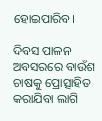ହୋଇପାରିବ।

ଦିବସ ପାଳନ ଅବସରରେ ବାଉଁଶ ଚାଷକୁ ପ୍ରୋତ୍ସାହିତ କରାଯିବା ଲାଗି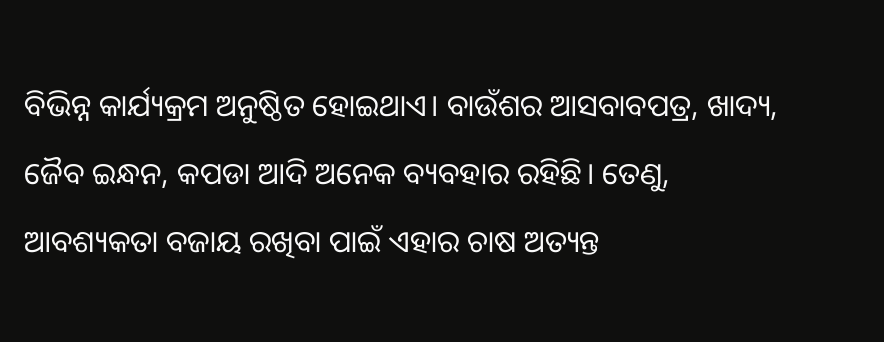ବିଭିନ୍ନ କାର୍ଯ୍ୟକ୍ରମ ଅନୁଷ୍ଠିତ ହୋଇଥାଏ। ବାଉଁଶର ଆସବାବପତ୍ର, ଖାଦ୍ୟ, ଜୈବ ଇନ୍ଧନ, କପଡା ଆଦି ଅନେକ ବ୍ୟବହାର ରହିଛି। ତେଣୁ, ଆବଶ୍ୟକତା ବଜାୟ ରଖିବା ପାଇଁ ଏହାର ଚାଷ ଅତ୍ୟନ୍ତ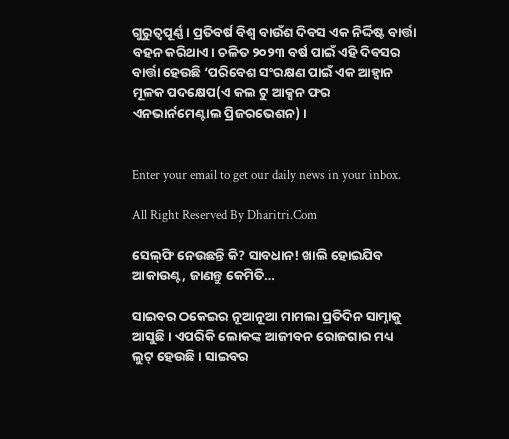ଗୁରୁତ୍ୱପୂର୍ଣ୍ଣ। ପ୍ରତିବର୍ଷ ବିଶ୍ୱ ବାଉଁଶ ଦିବସ ଏକ ନିର୍ଦ୍ଦିଷ୍ଟ ବାର୍ତ୍ତା ବହନ କରିଥାଏ। ଚଳିତ ୨୦୨୩ ବର୍ଷ ପାଇଁ ଏହି ଦିବସର ବାର୍ତ୍ତା ହେଉଛି ‘ପରିବେଶ ସଂରକ୍ଷଣ ପାଇଁ ଏକ ଆହ୍ବାନ ମୂଳକ ପଦକ୍ଷେପ(ଏ କଲ ଟୁ ଆକ୍ସନ ଫର ଏନଭାର୍ନମେଣ୍ଟାଲ ପ୍ରିଜରଭେଶନ) ।


Enter your email to get our daily news in your inbox.

All Right Reserved By Dharitri.Com

ସେଲ୍‌ଫି ନେଉଛନ୍ତି କି? ସାବଧାନ! ଖାଲି ହୋଇଯିବ ଆକାଉଣ୍ଟ, ଜାଣନ୍ତୁ କେମିତି…

ସାଇବର ଠକେଇର ନୂଆନୂଆ ମାମଲା ପ୍ରତିଦିନ ସାମ୍ନାକୁ ଆସୁଛି। ଏପରିକି ଲୋକଙ୍କ ଆଜୀବନ ରୋଜଗାର ମଧ୍ୟ ଲୁଟ୍‌ ହେଉଛି। ସାଇବର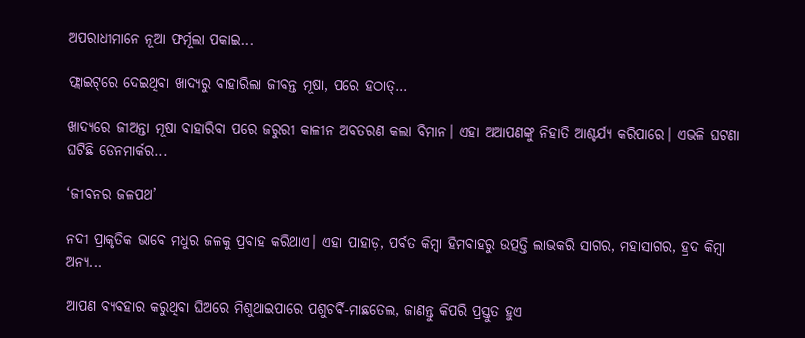ଅପରାଧୀମାନେ ନୂଆ ଫର୍ମୂଲା ପକାଇ...

ଫ୍ଲାଇଟ୍‌ରେ ଦେଇଥିବା ଖାଦ୍ୟରୁ ବାହାରିଲା ଜୀବନ୍ତ ମୂଷା, ପରେ ହଠାତ୍‌…

ଖାଦ୍ୟରେ ଜୀଅନ୍ତା ମୂଷା ବାହାରିବା ପରେ ଜରୁରୀ କାଳୀନ ଅବତରଣ କଲା ବିମାନ। ଏହା ଅଆପଣଙ୍କୁ ନିହାତି ଆଶ୍ଚର୍ଯ୍ୟ କରିପାରେ। ଏଭଳି ଘଟଣା ଘଟିଛି ଡେନମାର୍କର...

‘ଜୀବନର ଜଳପଥ’

ନଦୀ ପ୍ରାକୃତିକ ଭାବେ ମଧୁର ଜଳକୁ ପ୍ରବାହ କରିଥାଏ। ଏହା ପାହାଡ଼, ପର୍ବତ କିମ୍ବା ହିମବାହରୁ ଉତ୍ପତ୍ତି ଲାଭକରି ସାଗର, ମହାସାଗର, ହ୍ରଦ କିମ୍ବା ଅନ୍ୟ...

ଆପଣ ବ୍ୟବହାର କରୁଥିବା ଘିଅରେ ମିଶୁଥାଇପାରେ ପଶୁଚର୍ବି-ମାଛତେଲ, ଜାଣନ୍ତୁ କିପରି ପ୍ରସ୍ତୁତ ହୁଏ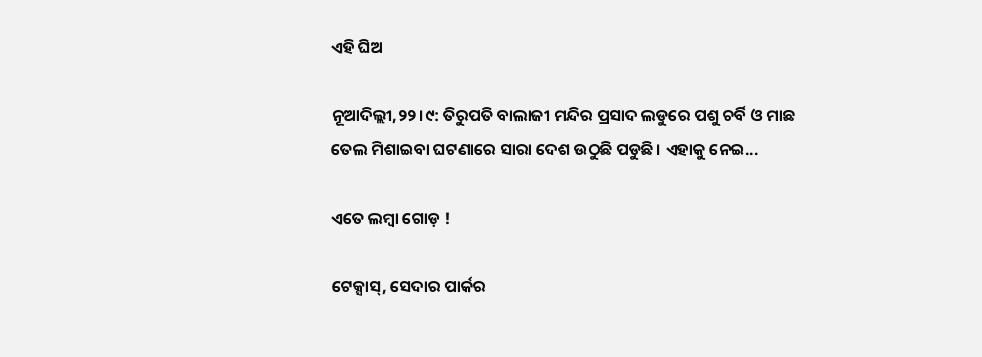ଏହି ଘିଅ

ନୂଆଦିଲ୍ଲୀ,୨୨।୯: ତିରୁପତି ବାଲାଜୀ ମନ୍ଦିର ପ୍ରସାଦ ଲଡୁରେ ପଶୁ ଚର୍ବି ଓ ମାଛ ତେଲ ମିଶାଇବା ଘଟଣାରେ ସାରା ଦେଶ ଉଠୁଛି ପଡୁଛି। ଏହାକୁ ନେଇ...

ଏତେ ଲମ୍ବା ଗୋଡ଼ !

ଟେକ୍ସାସ୍‌, ସେଦାର ପାର୍କର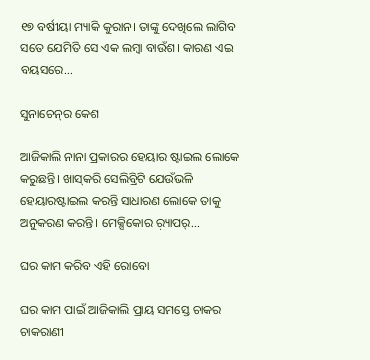୧୭ ବର୍ଷୀୟା ମ୍ୟାକି କୁରାନ। ତାଙ୍କୁ ଦେଖିଲେ ଲାଗିବ ସତେ ଯେମିତି ସେ ଏକ ଲମ୍ବା ବାଉଁଶ। କାରଣ ଏଇ ବୟସରେ...

ସୁନାଚେନ୍‌ର କେଶ

ଆଜିକାଲି ନାନା ପ୍ରକାରର ହେୟାର ଷ୍ଟାଇଲ ଲୋକେ କରୁଛନ୍ତି। ଖାସ୍‌କରି ସେଲିବ୍ରିଟି ଯେଉଁଭଳି ହେୟାରଷ୍ଟାଇଲ କରନ୍ତି ସାଧାରଣ ଲୋକେ ତାକୁ ଅନୁକରଣ କରନ୍ତି। ମେକ୍ସିକୋର ର଼୍ୟାପର୍‌...

ଘର କାମ କରିବ ଏହି ରୋବୋ

ଘର କାମ ପାଇଁ ଆଜିକାଲି ପ୍ରାୟ ସମସ୍ତେ ଚାକର ଚାକରାଣୀ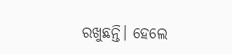ରଖୁଛନ୍ତି। ହେଲେ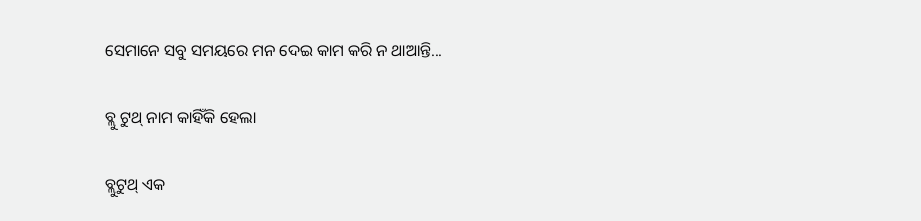ସେମାନେ ସବୁ ସମୟରେ ମନ ଦେଇ କାମ କରି ନ ଥାଆନ୍ତି...

ବ୍ଲୁ ଟୁଥ୍‌ ନାମ କାହିଁକି ହେଲା

ବ୍ଲୁଟୁଥ୍‌ ଏକ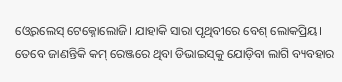ଓ୍ବେରଲେସ୍‌ ଟେକ୍ନୋଲୋଜି। ଯାହାକି ସାରା ପୃଥିବୀରେ ବେଶ୍‌ ଲୋକପ୍ରିୟ। ତେବେ ଜାଣନ୍ତିକି କମ୍‌ ରେଞ୍ଜରେ ଥିବା ଡିଭାଇସ୍‌କୁ ଯୋଡ଼ିବା ଲାଗି ବ୍ୟବହାର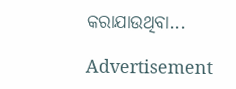କରାଯାଉଥିବା...

Advertisement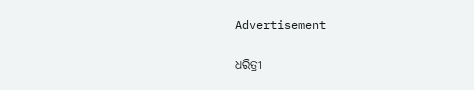Advertisement

ଧରିତ୍ରୀ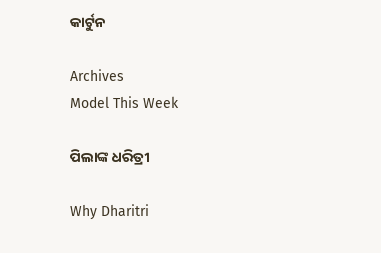କାର୍ଟୁନ

Archives
Model This Week

ପିଲାଙ୍କ ଧରିତ୍ରୀ

Why Dharitri